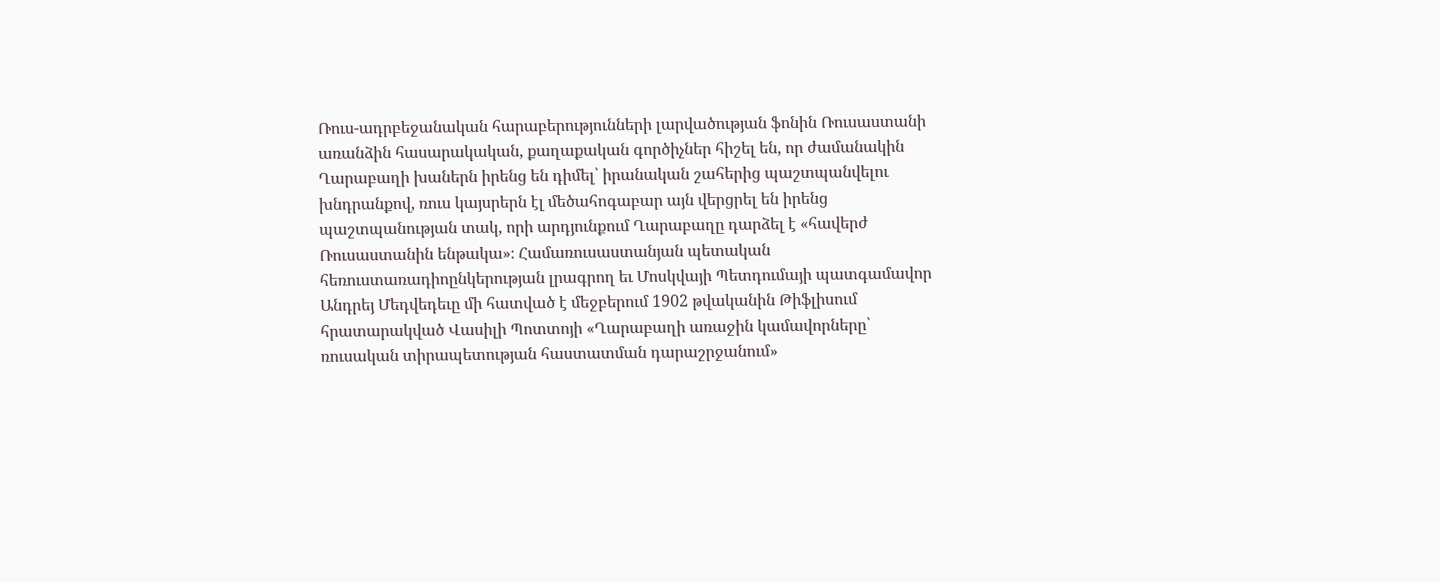Ռուս-ադրբեջանական հարաբերությունների լարվածության ֆոնին Ռուսաստանի առանձին հասարակական, քաղաքական գործիչներ հիշել են, որ ժամանակին Ղարաբաղի խաներն իրենց են դիմել՝ իրանական շահերից պաշտպանվելու խնդրանքով, ռուս կայսրերն էլ մեծահոգաբար այն վերցրել են իրենց պաշտպանության տակ, որի արդյունքում Ղարաբաղը դարձել է «հավերժ Ռուսաստանին ենթակա»։ Համառուսաստանյան պետական հեռուստառադիոընկերության լրագրող եւ Մոսկվայի Պետդումայի պատգամավոր Անդրեյ Մեդվեդեւը մի հատված է մեջբերում 1902 թվականին Թիֆլիսում հրատարակված Վասիլի Պոտտոյի «Ղարաբաղի առաջին կամավորները՝ ռուսական տիրապետության հաստատման դարաշրջանում»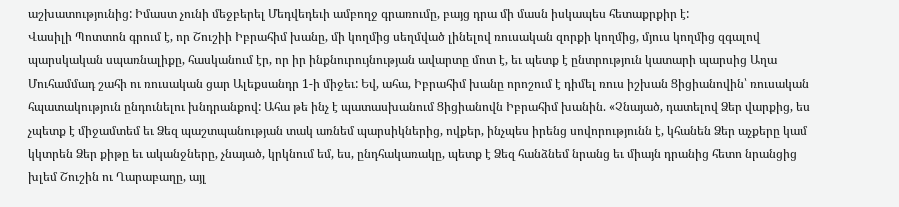աշխատությունից: Իմաստ չունի մեջբերել Մեդվեդեւի ամբողջ գրառումը, բայց դրա մի մասն իսկապես հետաքրքիր է:
Վասիլի Պոտտոն գրում է, որ Շուշիի Իբրահիմ խանը, մի կողմից սեղմված լինելով ռուսական զորքի կողմից, մյուս կողմից զգալով պարսկական սպառնալիքը, հասկանում էր, որ իր ինքնուրույնության ավարտը մոտ է, եւ պետք է ընտրություն կատարի պարսից Աղա Մուհամմադ շահի ու ռուսական ցար Ալեքսանդր 1-ի միջեւ: Եվ, ահա, Իբրահիմ խանը որոշում է դիմել ռուս իշխան Ցիցիանովին՝ ռուսական հպատակություն ընդունելու խնդրանքով: Ահա թե ինչ է պատասխանում Ցիցիանովն Իբրահիմ խանին. «Չնայած, դատելով Ձեր վարքից, ես չպետք է միջամտեմ եւ Ձեզ պաշտպանության տակ առնեմ պարսիկներից, ովքեր, ինչպես իրենց սովորությունն է, կհանեն Ձեր աչքերը կամ կկտրեն Ձեր քիթը եւ ականջները, չնայած, կրկնում եմ, ես, ընդհակառակը, պետք է Ձեզ հանձնեմ նրանց եւ միայն դրանից հետո նրանցից խլեմ Շուշին ու Ղարաբաղը, այլ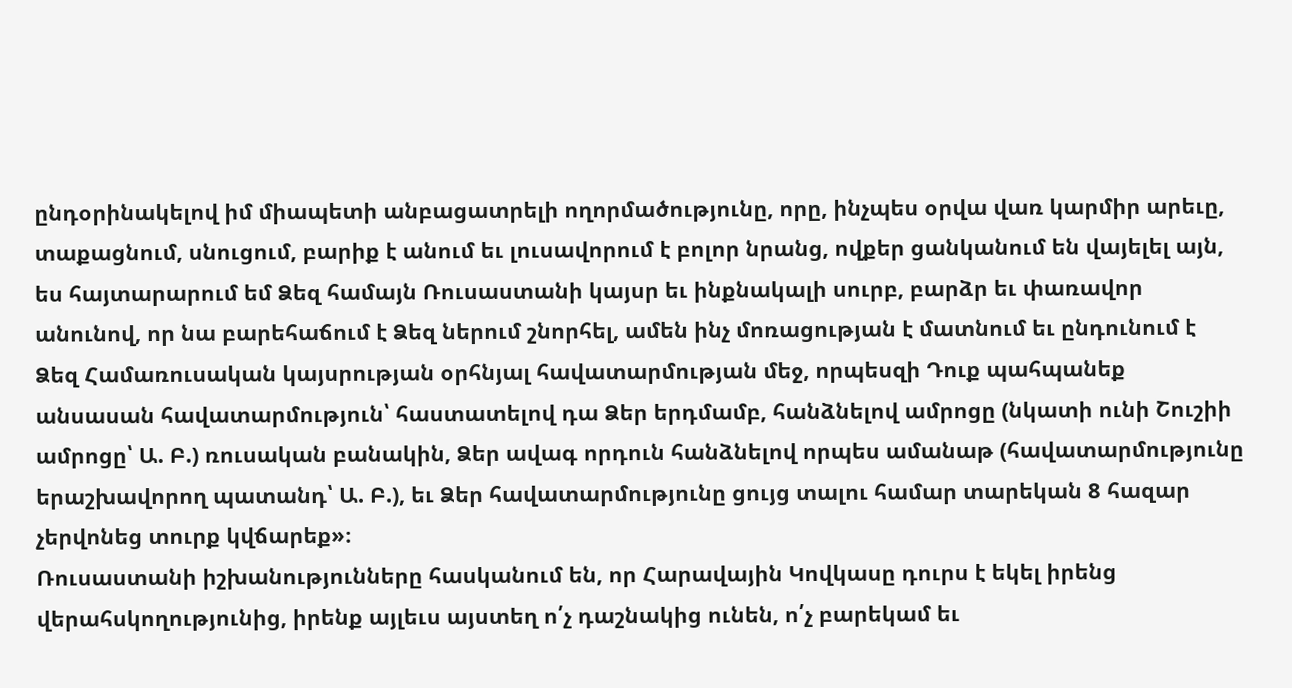ընդօրինակելով իմ միապետի անբացատրելի ողորմածությունը, որը, ինչպես օրվա վառ կարմիր արեւը, տաքացնում, սնուցում, բարիք է անում եւ լուսավորում է բոլոր նրանց, ովքեր ցանկանում են վայելել այն, ես հայտարարում եմ Ձեզ համայն Ռուսաստանի կայսր եւ ինքնակալի սուրբ, բարձր եւ փառավոր անունով, որ նա բարեհաճում է Ձեզ ներում շնորհել, ամեն ինչ մոռացության է մատնում եւ ընդունում է Ձեզ Համառուսական կայսրության օրհնյալ հավատարմության մեջ, որպեսզի Դուք պահպանեք անսասան հավատարմություն՝ հաստատելով դա Ձեր երդմամբ, հանձնելով ամրոցը (նկատի ունի Շուշիի ամրոցը՝ Ա. Բ.) ռուսական բանակին, Ձեր ավագ որդուն հանձնելով որպես ամանաթ (հավատարմությունը երաշխավորող պատանդ՝ Ա. Բ.), եւ Ձեր հավատարմությունը ցույց տալու համար տարեկան 8 հազար չերվոնեց տուրք կվճարեք»։
Ռուսաստանի իշխանությունները հասկանում են, որ Հարավային Կովկասը դուրս է եկել իրենց վերահսկողությունից, իրենք այլեւս այստեղ ո՛չ դաշնակից ունեն, ո՛չ բարեկամ եւ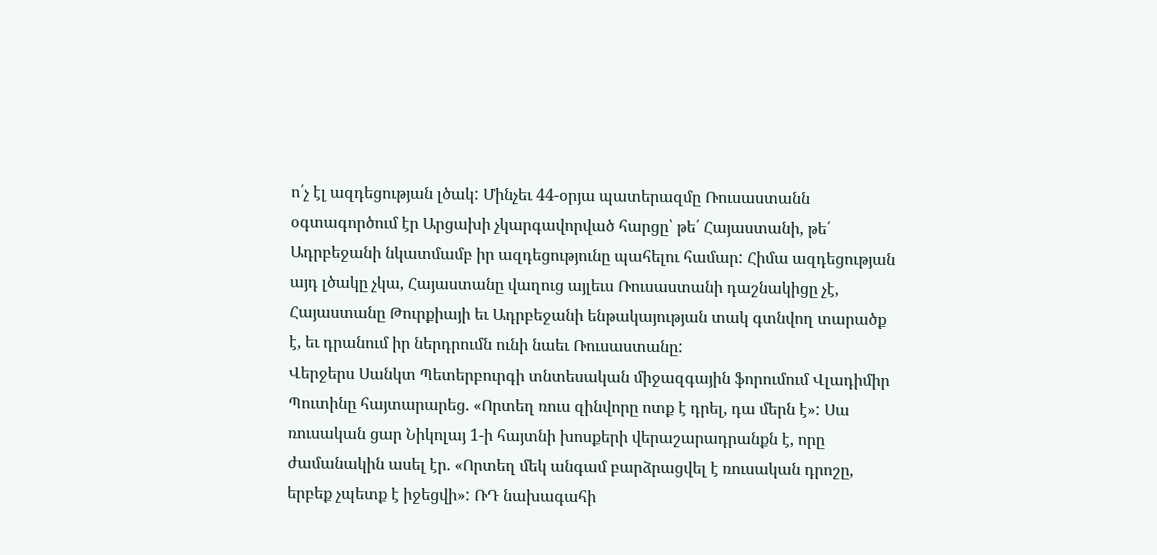ո՛չ էլ ազդեցության լծակ: Մինչեւ 44-օրյա պատերազմը Ռուսաստանն օգտագործում էր Արցախի չկարգավորված հարցը՝ թե՛ Հայաստանի, թե՛ Ադրբեջանի նկատմամբ իր ազդեցությունը պահելու համար: Հիմա ազդեցության այդ լծակը չկա, Հայաստանը վաղուց այլեւս Ռուսաստանի դաշնակիցը չէ, Հայաստանը Թուրքիայի եւ Ադրբեջանի ենթակայության տակ գտնվող տարածք է, եւ դրանում իր ներդրումն ունի նաեւ Ռուսաստանը:
Վերջերս Սանկտ Պետերբուրգի տնտեսական միջազգային ֆորումում Վլադիմիր Պուտինը հայտարարեց. «Որտեղ ռուս զինվորը ոտք է դրել, դա մերն է»: Սա ռուսական ցար Նիկոլայ 1-ի հայտնի խոսքերի վերաշարադրանքն է, որը ժամանակին ասել էր. «Որտեղ մեկ անգամ բարձրացվել է ռուսական դրոշը, երբեք չպետք է իջեցվի»: ՌԴ նախագահի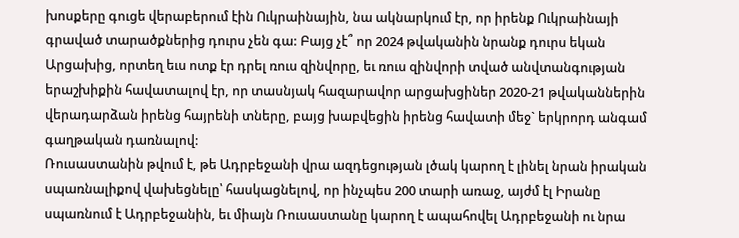խոսքերը գուցե վերաբերում էին Ուկրաինային, նա ակնարկում էր, որ իրենք Ուկրաինայի գրաված տարածքներից դուրս չեն գա: Բայց չէ՞ որ 2024 թվականին նրանք դուրս եկան Արցախից, որտեղ եւս ոտք էր դրել ռուս զինվորը, եւ ռուս զինվորի տված անվտանգության երաշխիքին հավատալով էր, որ տասնյակ հազարավոր արցախցիներ 2020-21 թվականներին վերադարձան իրենց հայրենի տները, բայց խաբվեցին իրենց հավատի մեջ` երկրորդ անգամ գաղթական դառնալով:
Ռուսաստանին թվում է, թե Ադրբեջանի վրա ազդեցության լծակ կարող է լինել նրան իրական սպառնալիքով վախեցնելը՝ հասկացնելով, որ ինչպես 200 տարի առաջ, այժմ էլ Իրանը սպառնում է Ադրբեջանին, եւ միայն Ռուսաստանը կարող է ապահովել Ադրբեջանի ու նրա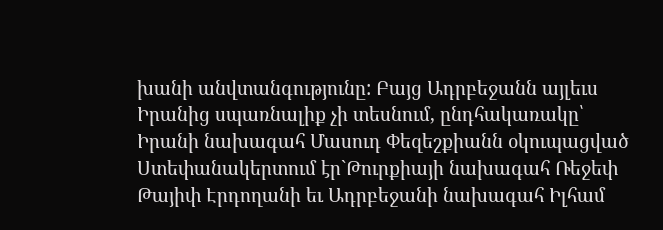խանի անվտանգությունը: Բայց Ադրբեջանն այլեւս Իրանից սպառնալիք չի տեսնում, ընդհակառակը՝ Իրանի նախագահ Մասուդ Փեզեշքիանն օկուպացված Ստեփանակերտում էր`Թուրքիայի նախագահ Ռեջեփ Թայիփ Էրդողանի եւ Ադրբեջանի նախագահ Իլհամ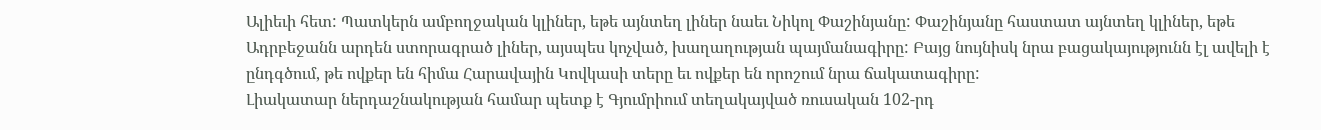Ալիեւի հետ: Պատկերն ամբողջական կլիներ, եթե այնտեղ լիներ նաեւ Նիկոլ Փաշինյանը: Փաշինյանը հաստատ այնտեղ կլիներ, եթե Ադրբեջանն արդեն ստորագրած լիներ, այսպես կոչված, խաղաղության պայմանագիրը: Բայց նույնիսկ նրա բացակայությունն էլ ավելի է ընդգծում, թե ովքեր են հիմա Հարավային Կովկասի տերը եւ ովքեր են որոշում նրա ճակատագիրը:
Լիակատար ներդաշնակության համար պետք է Գյումրիում տեղակայված ռուսական 102-րդ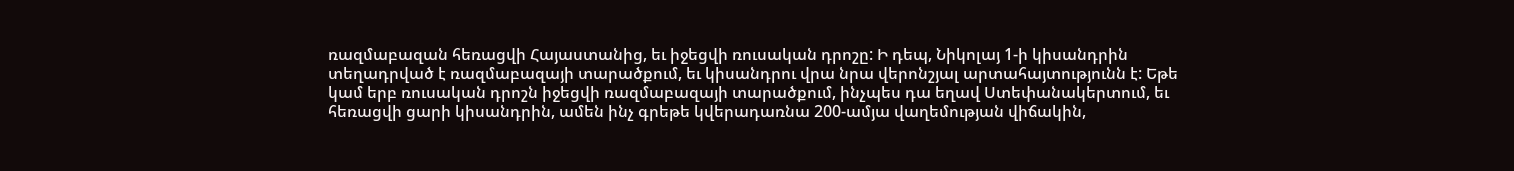ռազմաբազան հեռացվի Հայաստանից, եւ իջեցվի ռուսական դրոշը: Ի դեպ, Նիկոլայ 1-ի կիսանդրին տեղադրված է ռազմաբազայի տարածքում, եւ կիսանդրու վրա նրա վերոնշյալ արտահայտությունն է: Եթե կամ երբ ռուսական դրոշն իջեցվի ռազմաբազայի տարածքում, ինչպես դա եղավ Ստեփանակերտում, եւ հեռացվի ցարի կիսանդրին, ամեն ինչ գրեթե կվերադառնա 200-ամյա վաղեմության վիճակին,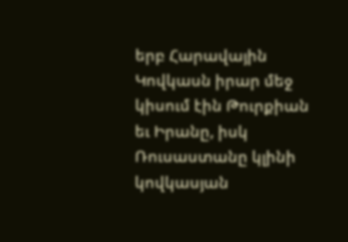երբ Հարավային Կովկասն իրար մեջ կիսում էին Թուրքիան եւ Իրանը, իսկ Ռուսաստանը կլինի կովկասյան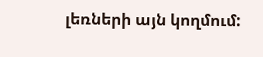լեռների այն կողմում: